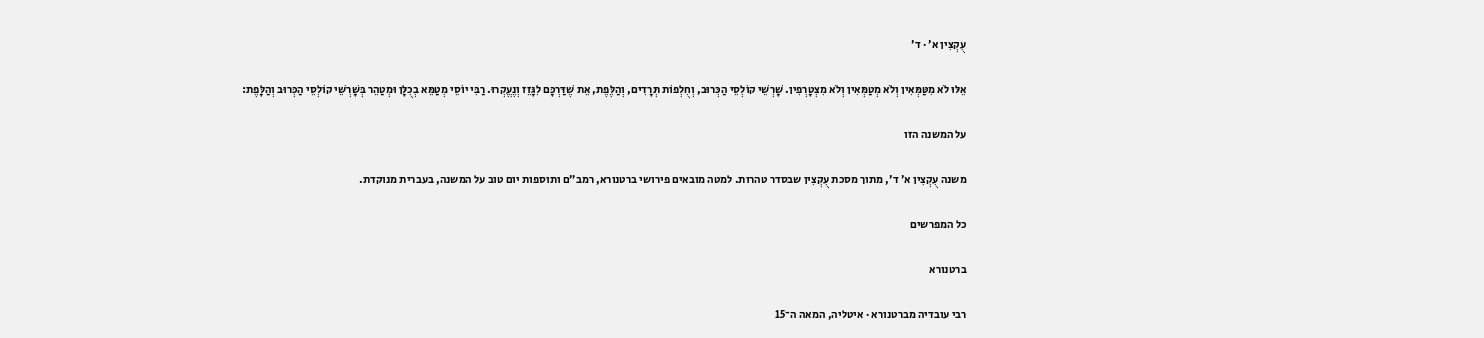עֻקְצִין א׳ · ד׳

אֵלּוּ לֹא מִטַּמְּאִין וְלֹא מְטַמְּאִין וְלֹא מִצְטָרְפִין. שָׁרְשֵׁי קוֹלְסֵי הַכְּרוּב, וְחֻלְפוֹת תְּרָדִים, וְהַלֶּפֶת, אֵת שֶׁדַּרְכָּם לִגָּזֵז וְנֶעֱקְרוּ. רַבִּי יוֹסֵי מְטַמֵּא בְכֻלָּן וּמְטַהֵר בְּשָׁרְשֵׁי קוֹלְסֵי הַכְּרוּב וְהַלָּפֶת:

על המשנה הזו

משנה עֻקְצִין א׳ ד׳, מתוך מסכת עֻקְצִין שבסדר טהרות. למטה מובאים פירושי ברטנורא, רמב״ם ותוספות יום טוב על המשנה, בעברית מנוקדת.

כל המפרשים

ברטנורא

רבי עובדיה מברטנורא · איטליה, המאה ה־15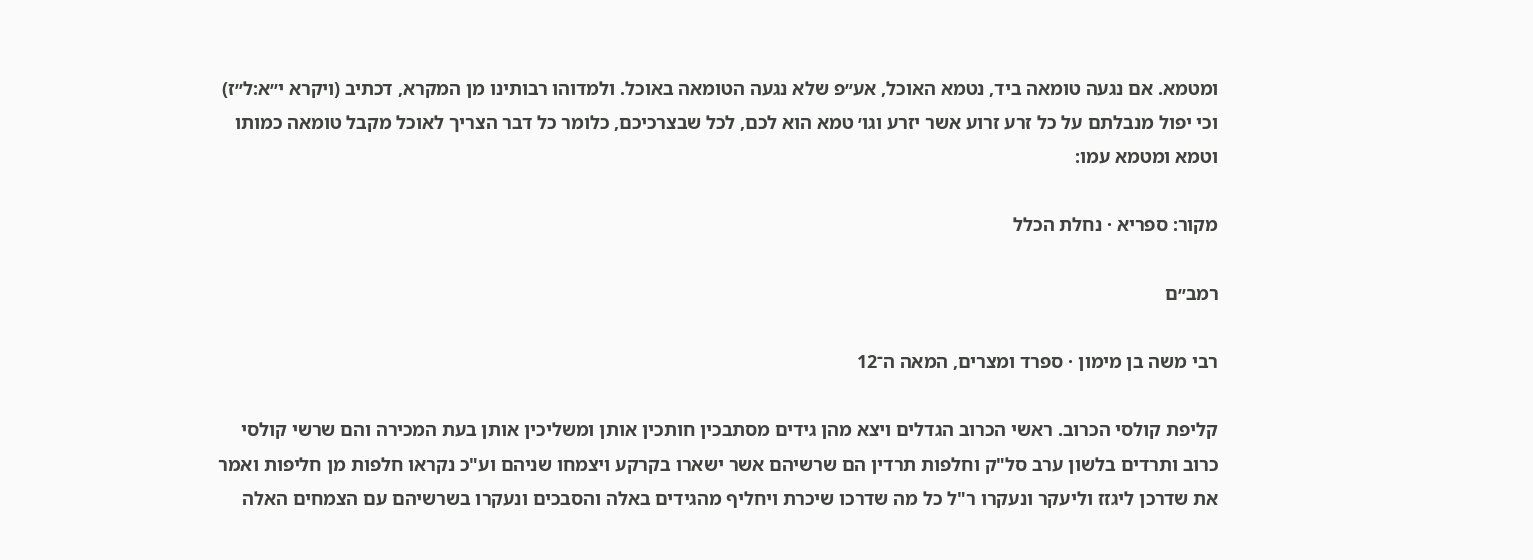ומטמא. אם נגעה טומאה ביד, נטמא האוכל, אע״פ שלא נגעה הטומאה באוכל. ולמדוהו רבותינו מן המקרא, דכתיב (ויקרא י״א:ל״ז) וכי יפול מנבלתם על כל זרע זרוע אשר יזרע וגו׳ טמא הוא לכם, לכל שבצרכיכם, כלומר כל דבר הצריך לאוכל מקבל טומאה כמותו וטמא ומטמא עמו:

מקור: ספריא · נחלת הכלל

רמב״ם

רבי משה בן מימון · ספרד ומצרים, המאה ה־12

קליפת קולסי הכרוב. ראשי הכרוב הגדלים ויצא מהן גידים מסתבכין חותכין אותן ומשליכין אותן בעת המכירה והם שרשי קולסי כרוב ותרדים בלשון ערב סל"ק וחלפות תרדין הם שרשיהם אשר ישארו בקרקע ויצמחו שניהם וע"כ נקראו חלפות מן חליפות ואמר את שדרכן ליגזז וליעקר ונעקרו ר"ל כל מה שדרכו שיכרת ויחליף מהגידים באלה והסבכים ונעקרו בשרשיהם עם הצמחים האלה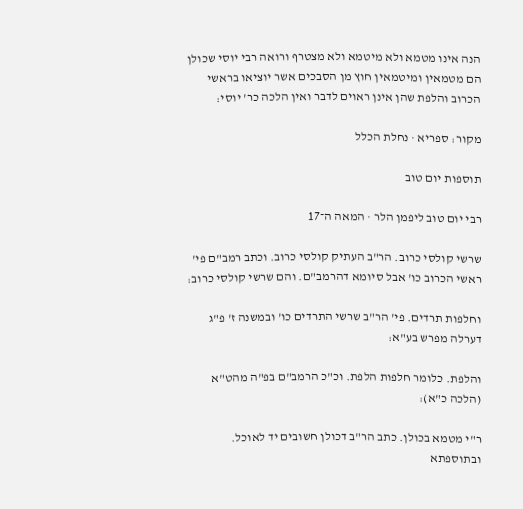הנה אינו מטמא ולא מיטמא ולא מצטרף ורואה רבי יוסי שכולן הם מטמאין ומיטמאין חוץ מן הסבכים אשר יוציאו בראשי הכרוב והלפת שהן אינן ראוים לדבר ואין הלכה כר' יוסי:

מקור: ספריא · נחלת הכלל

תוספות יום טוב

רבי יום טוב ליפמן הלר · המאה ה־17

שרשי קולסי כרוב. הר"ב העתיק קולסי כרוב. וכתב רמב"ם פי' ראשי הכרוב כו' אבל סיומא דהרמב"ם. והם שרשי קולסי כרוב:

וחלפות תרדים. פי' הר"ב שרשי התרדים כו' ובמשנה ז' פ"ג דערלה מפרש בע"א:

והלפת. כלומר חלפות הלפת. וכ"כ הרמב"ם בפ"ה מהט"א (הלכה כ"א):

ר"י מטמא בכולן. כתב הר"ב דכולן חשובים יד לאוכל. ובתוספתא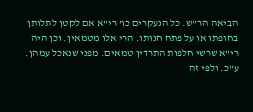הביאה הר"ש. כל הנעקרים כו' רי"א אם לקטן לתלותן בחופתו או על פתח חנותו. הרי אלו מטמאין. וכן היה רי"א שרשי חלפות התרדין טמאים. מפני שנאכל עמהן. ע"כ. ולפי זה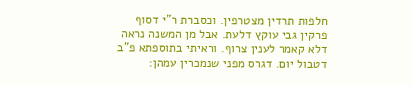חלפות תרדין מצטרפין. וכסברת ר"י דסוף פרקין גבי עוקץ דלעת. אבל מן המשנה נראה דלא קאמר לענין צרוף. וראיתי בתוספתא פ"ב דטבול יום. דגרס מפני שנמכרין עמהן: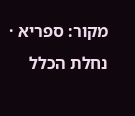מקור: ספריא · נחלת הכלל